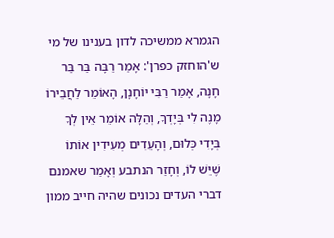הגמרא ממשיכה לדון בענינו של מי ש'הוחזק כפרן': אָמַר רַבָּה בַּר בַּר חָנָה, אָמַר רַבִּי יוֹחָנָן, הָאוֹמֵר לַחֲבֵירוֹ מָנֶה לִי בְּיָדְךָ, וְהַלָּה אוֹמֵר אֵין לְךָ בְּיָדִי כְּלוּם, וְהָעֵדִים מְעִידִין אוֹתוֹ שֶׁיֵּשׁ לוֹ, וְחָזַר הנתבע וְאָמַר שאמנם דברי העדים נכונים שהיה חייב ממון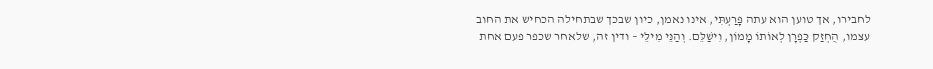לחבירו, אך טוען הוא עתה פָּרַעְתִּי, אינו נאמן, כיון שבכך שבתחילה הכחיש את החוב עצמו, הֻחְזַק כַּפְרָן לְאוֹתוֹ מָמוֹן, וִישַׁלֵּם. וְהַנֵּי מִילֵּי – ודין זה, שלאחר שכפר פעם אחת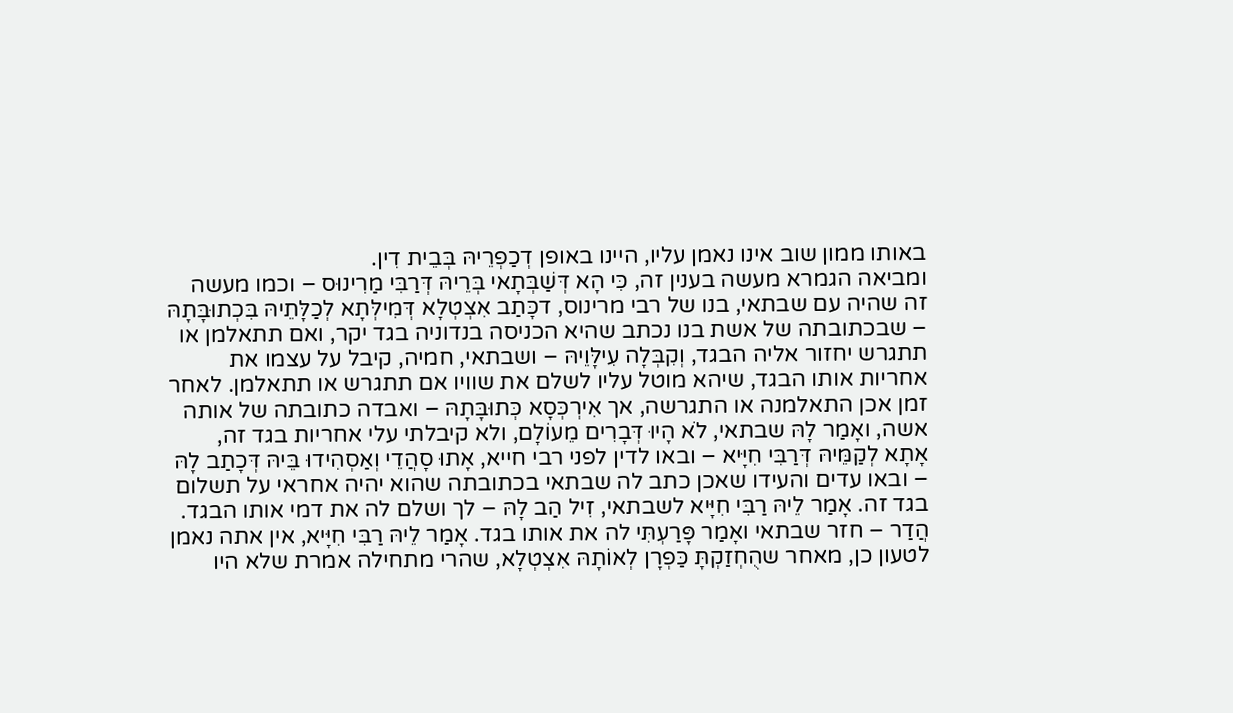באותו ממון שוב אינו נאמן עליו, היינו באופן דְכַפְרֵיהּ בְּבֵית דִין.
ומביאה הגמרא מעשה בענין זה, כִּי הָא דְּשַׁבְּתָאי בְּרֵיהּ דְּרַבִּי מַרִינוּס – וכמו מעשה זה שהיה עם שבתאי, בנו של רבי מרינוס, דכָּתַב אִצְטְלָא דְּמִילְּתָא לְכַלָּתֵיהּ בִּכְתוּבָּתָהּ – שבכתובתה של אשת בנו נכתב שהיא הכניסה בנדוניה בגד יקר, ואם תתאלמן או תתגרש יחזור אליה הבגד, וְקִבְּלָה עִילָּוֵיהּ – ושבתאי, חמיה, קיבל על עצמו את אחריות אותו הבגד, שיהא מוטל עליו לשלם את שוויו אם תתגרש או תתאלמן. לאחר זמן אכן התאלמנה או התגרשה, אך אִירְכְּסָא כְּתוּבָּתָהּ – ואבדה כתובתה של אותה אשה, ואָמַר לָהּ שבתאי, לֹא הָיוּ דְּבָרִים מֵעוֹלָם, ולא קיבלתי עלי אחריות בגד זה, אָתָא לְקַמֵּיהּ דְּרַבִּי חִיָּיא – ובאו לדין לפני רבי חייא, אָתוּ סָהֲדֵי וְאַסְהִידוּ בֵּיהּ דְּכָתַב לָהּ – ובאו עדים והעידו שאכן כתב לה שבתאי בכתובתה שהוא יהיה אחראי על תשלום בגד זה. אָמַר לֵיהּ רַבִּי חִיָּיא לשבתאי, זִיל הַב לָהּ – לך ושלם לה את דמי אותו הבגד. הֲדַר – חזר שבתאי ואָמַר פָּרַעְתִּי לה את אותו בגד. אָמַר לֵיהּ רַבִּי חִיָּיא, אין אתה נאמן לטעון כן, מאחר שהֻחְזַקְתָּ כַּפְרָן לְאוֹתָהּ אִצְטְלָא, שהרי מתחילה אמרת שלא היו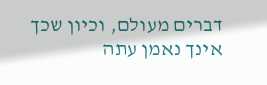דברים מעולם, וכיון שכך אינך נאמן עתה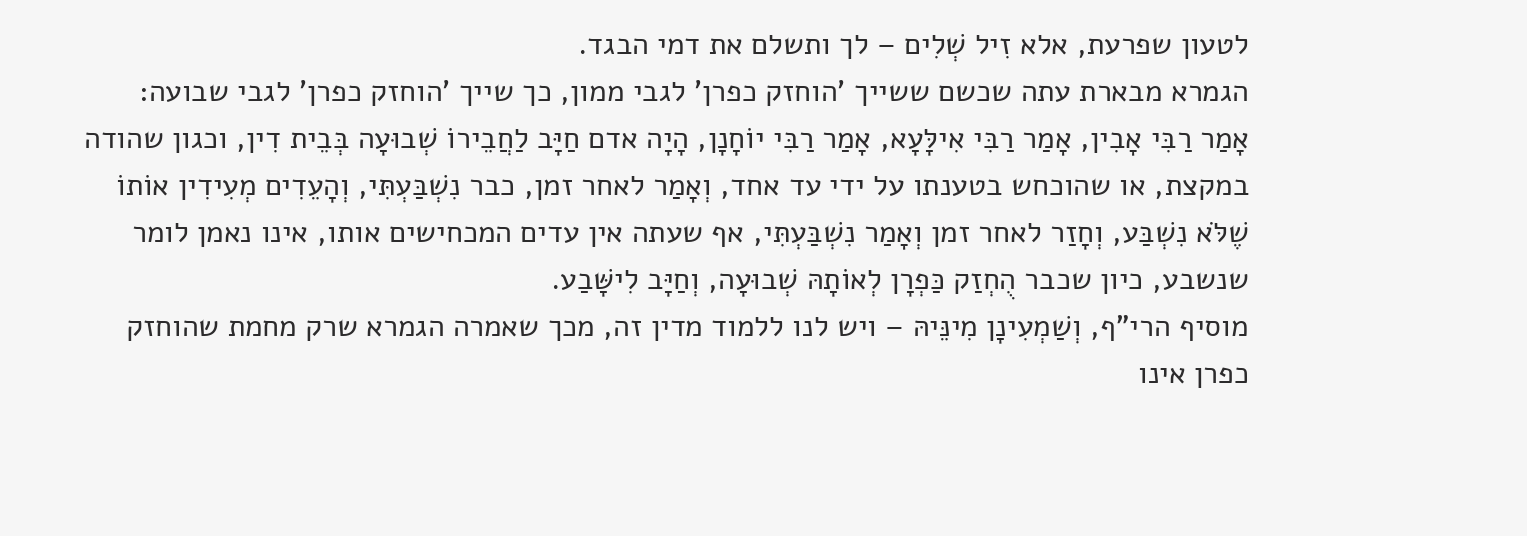לטעון שפרעת, אלא זִיל שְׁלִים – לך ותשלם את דמי הבגד.
הגמרא מבארת עתה שכשם ששייך 'הוחזק כפרן' לגבי ממון, כך שייך 'הוחזק כפרן' לגבי שבועה: אָמַר רַבִּי אָבִין, אָמַר רַבִּי אִילָּעָא, אָמַר רַבִּי יוֹחָנָן, הָיָה אדם חַיָּב לַחֲבֵירוֹ שְׁבוּעָה בְּבֵית דִין, וכגון שהודה במקצת, או שהוכחש בטענתו על ידי עד אחד, וְאָמַר לאחר זמן, כבר נִשְׁבַּעְתִּי, וְהָעֵדִים מְעִידִין אוֹתוֹ שֶׁלֹּא נִשְׁבַּע, וְחָזַר לאחר זמן וְאָמַר נִשְׁבַּעְתִּי, אף שעתה אין עדים המכחישים אותו, אינו נאמן לומר שנשבע, כיון שכבר הֻחְזַק כַּפְרָן לְאוֹתָהּ שְׁבוּעָה, וְחַיָּב לִישָּׁבַע.
מוסיף הרי"ף, וְשַׁמְעִינָן מִינֵּיהּ – ויש לנו ללמוד מדין זה, מכך שאמרה הגמרא שרק מחמת שהוחזק כפרן אינו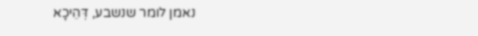נאמן לומר שנשבע, דְּהֵיכָא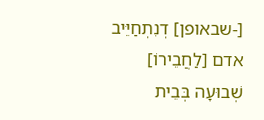[-שבאופן] דְנִתְחַיֵּיב אדם [לַחֲבֵירוֹ] שְׁבוּעָה בְּבֵית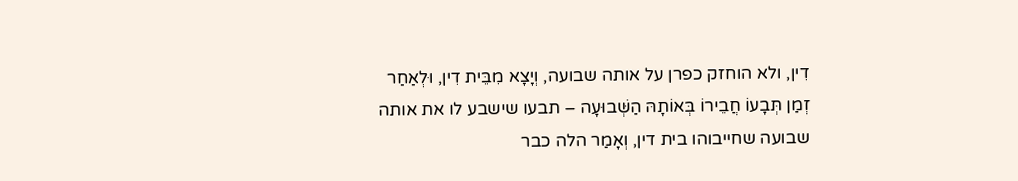דִין, ולא הוחזק כפרן על אותה שבועה, וְיָצָא מִבֵּית דִין, וּלְאַחַר זְמַן תְּבָעוֹ חֲבֵירוֹ בְּאוֹתָהּ הַשְּׁבוּעָה – תבעו שישבע לו את אותה שבועה שחייבוהו בית דין, וְאָמַר הלה כבר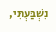נִשְׁבַּעְתִּי,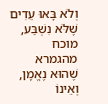וְלֹא בָּאוּ עֵדִים שֶׁלֹּא נִשְׁבַּע, מוכח מהגמרא שֶׁהוּא נֶאֱמָן, וְאֵינוֹ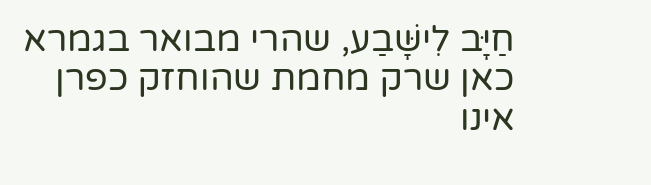חַיָּב לִישָּׁבַע, שהרי מבואר בגמרא כאן שרק מחמת שהוחזק כפרן אינו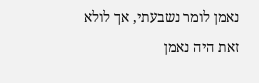נאמן לומר נשבעתי, אך לולא זאת היה נאמן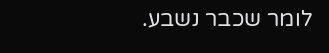לומר שכבר נשבע.